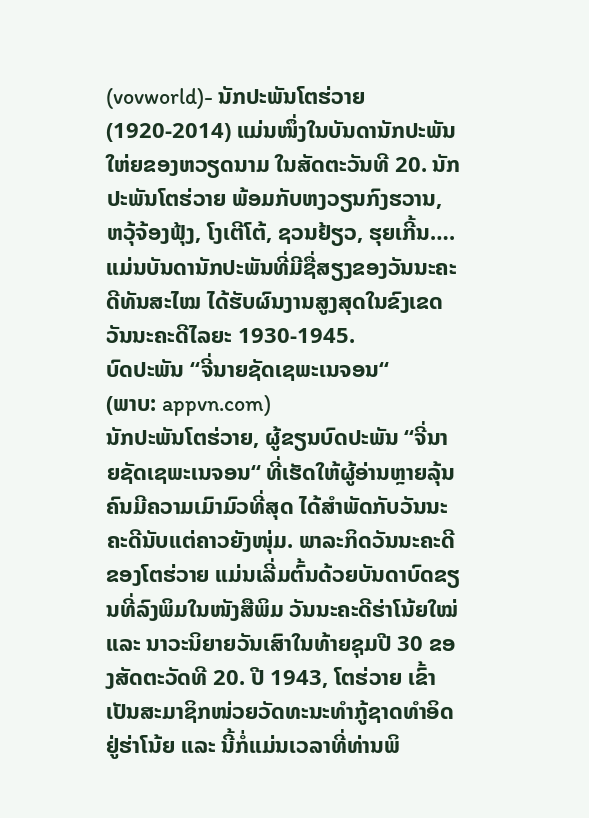(vovworld)- ນັກປະພັນໂຕຮ່ວາຍ (1920-2014) ແມ່ນໜຶ່ງໃນບັນດານັກປະພັນໃຫ່ຍຂອງຫວຽດນາມ ໃນສັດຕະວັນທີ 20. ນັກປະພັນໂຕຮ່ວາຍ ພ້ອມກັບຫງວຽນກົງຮວານ, ຫວຸ້ຈ້ອງຟຸ້ງ, ໂງເຕີໂຕ້, ຊວນຢ້ຽວ, ຮຸຍເກີ້ນ…. ແມ່ນບັນດານັກປະພັນທີ່ມີຊື່ສຽງຂອງວັນນະຄະດີທັນສະໄໝ ໄດ້ຮັບຜົນງານສູງສຸດໃນຂົງເຂດວັນນະຄະດີໄລຍະ 1930-1945.
ບົດປະພັນ “ຈີ່ນາຍຊັດເຊພະເນຈອນ“
(ພາບ: appvn.com)
ນັກປະພັນໂຕຮ່ວາຍ, ຜູ້ຂຽນບົດປະພັນ “ຈີ່ນາຍຊັດເຊພະເນຈອນ“ ທີ່ເຮັດໃຫ້ຜູ້ອ່ານຫຼາຍລຸ້ນຄົນມີຄວາມເມົາມົວທີ່ສຸດ ໄດ້ສຳພັດກັບວັນນະຄະດີນັບແຕ່ຄາວຍັງໜຸ່ມ. ພາລະກິດວັນນະຄະດີຂອງໂຕຮ່ວາຍ ແມ່ນເລີ່ມຕົ້ນດ້ວຍບັນດາບົດຂຽນທີ່ລົງພິມໃນໜັງສືພິມ ວັນນະຄະດີຮ່າໂນ້ຍໃໝ່ ແລະ ນາວະນິຍາຍວັນເສົາໃນທ້າຍຊຸມປີ 30 ຂອງສັດຕະວັດທີ 20. ປີ 1943, ໂຕຮ່ວາຍ ເຂົ້າເປັນສະມາຊິກໜ່ວຍວັດທະນະທຳກູ້ຊາດທຳອິດຢູ່ຮ່າໂນ້ຍ ແລະ ນີ້ກໍ່ແມ່ນເວລາທີ່ທ່ານພິ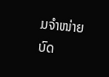ມຈຳໜ່າຍບົດ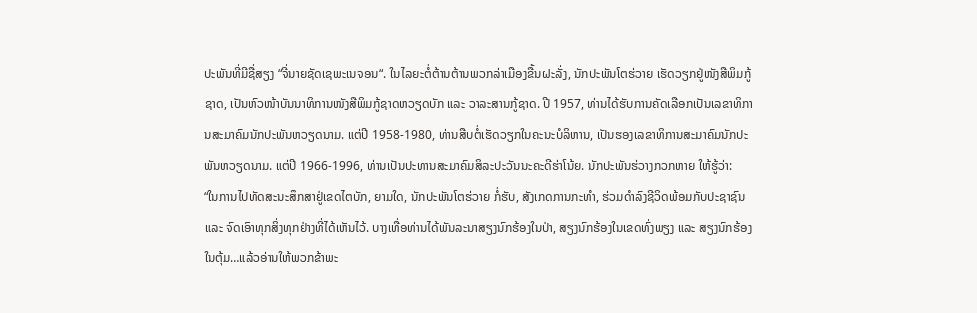ປະພັນທີ່ມີຊື່ສຽງ “ຈີ່ນາຍຊັດເຊພະເນຈອນ“. ໃນໄລຍະຕໍ່ຕ້ານຕ້ານພວກລ່າເມືອງຂື້ນຝະລັ່ງ, ນັກປະພັນໂຕຮ່ວາຍ ເຮັດວຽກຢູ່ໜັງສືພິມກູ້ຊາດ, ເປັນຫົວໜ້າບັນນາທິການໜັງສືພິມກູ້ຊາດຫວຽດບັກ ແລະ ວາລະສານກູ້ຊາດ. ປີ 1957, ທ່ານໄດ້ຮັບການຄັດເລືອກເປັນເລຂາທິການສະມາຄົມນັກປະພັນຫວຽດນາມ. ແຕ່ປີ 1958-1980, ທ່ານສືບຕໍ່ເຮັດວຽກໃນຄະນະບໍລິຫານ, ເປັນຮອງເລຂາທິການສະມາຄົມນັກປະພັນຫວຽດນາມ. ແຕ່ປີ 1966-1996, ທ່ານເປັນປະທານສະມາຄົມສິລະປະວັນນະຄະດີຮ່າໂນ້ຍ. ນັກປະພັນຮ່ວາງກວກຫາຍ ໃຫ້ຮູ້ວ່າ:
“ໃນການໄປທັດສະນະສຶກສາຢູ່ເຂດໄຕບັກ, ຍາມໃດ, ນັກປະພັນໂຕຮ່ວາຍ ກໍ່ຮັບ, ສັງເກດການກະທຳ, ຮ່ວມດຳລົງຊີວິດພ້ອມກັບປະຊາຊົນ ແລະ ຈົດເອົາທຸກສິ່ງທຸກຢ່າງທີ່ໄດ້ເຫັນໄວ້. ບາງເທື່ອທ່ານໄດ້ພັນລະນາສຽງນົກຮ້ອງໃນປ່າ, ສຽງນົກຮ້ອງໃນເຂດທົ່ງພຽງ ແລະ ສຽງນົກຮ້ອງໃນຕຸ້ມ…ແລ້ວອ່ານໃຫ້ພວກຂ້າພະ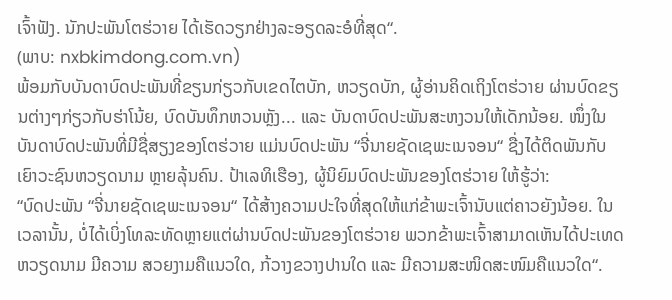ເຈົ້າຟັງ. ນັກປະພັນໂຕຮ່ວາຍ ໄດ້ເຮັດວຽກຢ່າງລະອຽດລະອໍທີ່ສຸດ“.
(ພາບ: nxbkimdong.com.vn)
ພ້ອມກັບບັນດາບົດປະພັນທີ່ຂຽນກ່ຽວກັບເຂດໄຕບັກ, ຫວຽດບັກ, ຜູ້ອ່ານຄິດເຖິງໂຕຮ່ວາຍ ຜ່ານບົດຂຽນຕ່າງໆກ່ຽວກັບຮ່າໂນ້ຍ, ບົດບັນທຶກຫວນຫຼັງ... ແລະ ບັນດາບົດປະພັນສະຫງວນໃຫ້ເດັກນ້ອຍ. ໜຶ່ງໃນບັນດາບົດປະພັນທີ່ມີຊື່ສຽງຂອງໂຕຮ່ວາຍ ແມ່ນບົດປະພັນ “ຈີ່ນາຍຊັດເຊພະເນຈອນ“ ຊື່ງໄດ້ຕິດພັນກັບເຍົາວະຊົນຫວຽດນາມ ຫຼາຍລຸ້ນຄົນ. ປ້າເລທິເຮືອງ, ຜູ້ນິຍົມບົດປະພັນຂອງໂຕຮ່ວາຍ ໃຫ້ຮູ້ວ່າ:
“ບົດປະພັນ “ຈີ່ນາຍຊັດເຊພະເນຈອນ“ ໄດ້ສ້າງຄວາມປະໃຈທີ່ສຸດໃຫ້ແກ່ຂ້າພະເຈົ້ານັບແຕ່ຄາວຍັງນ້ອຍ. ໃນເວລານັ້ນ, ບໍ່ໄດ້ເບິ່ງໂທລະທັດຫຼາຍແຕ່ຜ່ານບົດປະພັນຂອງໂຕຮ່ວາຍ ພວກຂ້າພະເຈົ້າສາມາດເຫັນໄດ້ປະເທດຫວຽດນາມ ມີຄວາມ ສວຍງາມຄືແນວໃດ, ກ້ວາງຂວາງປານໃດ ແລະ ມີຄວາມສະໜິດສະໜົມຄືແນວໃດ“.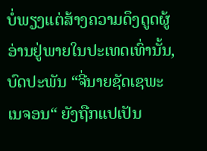ບໍ່ພຽງແຕ່ສ້າງຄວາມດຶງດູດຜູ້ອ່ານຢູ່ພາຍໃນປະເທດເທົ່ານັ້ນ, ບົດປະພັນ “ຈີ່ນາຍຊັດເຊພະເນຈອນ“ ຍັງຖືກແປເປັນ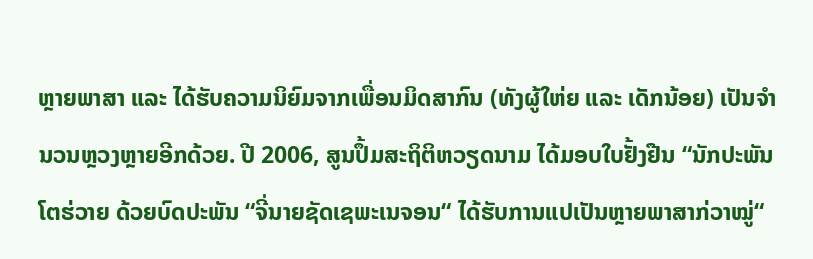ຫຼາຍພາສາ ແລະ ໄດ້ຮັບຄວາມນິຍົມຈາກເພື່ອນມິດສາກົນ (ທັງຜູ້ໃຫ່ຍ ແລະ ເດັກນ້ອຍ) ເປັນຈຳນວນຫຼວງຫຼາຍອີກດ້ວຍ. ປີ 2006, ສູນປຶ້ມສະຖິຕິຫວຽດນາມ ໄດ້ມອບໃບຢັ້ງຢືນ “ນັກປະພັນໂຕຮ່ວາຍ ດ້ວຍບົດປະພັນ “ຈີ່ນາຍຊັດເຊພະເນຈອນ“ ໄດ້ຮັບການແປເປັນຫຼາຍພາສາກ່ວາໝູ່“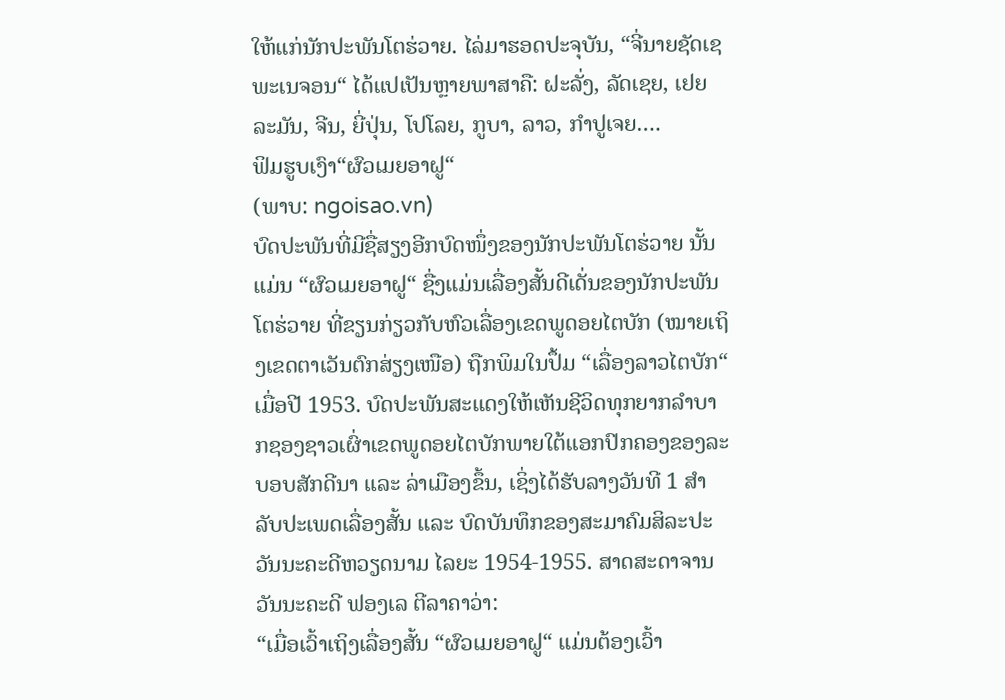ໃຫ້ແກ່ນັກປະພັນໂຕຮ່ວາຍ. ໄລ່ມາຮອດປະຈຸບັນ, “ຈີ່ນາຍຊັດເຊພະເນຈອນ“ ໄດ້ແປເປັນຫຼາຍພາສາຄື: ຝະລັ່ງ, ລັດເຊຍ, ເຢຍລະມັນ, ຈີນ, ຍີ່ປຸ່ນ, ໂປໂລຍ, ກູບາ, ລາວ, ກຳປູເຈຍ….
ຟິມຮູບເງົາ“ຜົວເມຍອາຝູ“
(ພາບ: ngoisao.vn)
ບົດປະພັນທີ່ມີຊື່ສຽງອີກບົດໜຶ່ງຂອງນັກປະພັນໂຕຮ່ວາຍ ນັ້ນແມ່ນ “ຜົວເມຍອາຝູ“ ຊື່ງແມ່ນເລື່ອງສັ້ນດີເດັ່ນຂອງນັກປະພັນໂຕຮ່ວາຍ ທີ່ຂຽນກ່ຽວກັບຫົວເລື່ອງເຂດພູດອຍໄຕບັກ (ໝາຍເຖິງເຂດຕາເວັນຕົກສ່ຽງເໜືອ) ຖືກພິມໃນປຶ້ມ “ເລື່ອງລາວໄຕບັກ“ ເມື່ອປີ 1953. ບົດປະພັນສະແດງໃຫ້ເຫັນຊີວິດທຸກຍາກລຳບາກຊອງຊາວເຜົ່າເຂດພູດອຍໄຕບັກພາຍໃຕ້ແອກປົກຄອງຂອງລະບອບສັກດີນາ ແລະ ລ່າເມືອງຂຶ້ນ, ເຊິ່ງໄດ້ຮັບລາງວັນທີ 1 ສຳລັບປະເພດເລື່ອງສັ້ນ ແລະ ບົດບັນທຶກຂອງສະມາຄົມສິລະປະວັນນະຄະດີຫວຽດນາມ ໄລຍະ 1954-1955. ສາດສະດາຈານວັນນະຄະດີ ຟອງເລ ຕີລາຄາວ່າ:
“ເມື່ອເວົ້າເຖິງເລື່ອງສັ້ນ “ຜົວເມຍອາຝູ“ ແມ່ນຕ້ອງເວົ້າ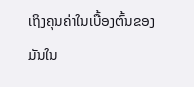ເຖິງຄຸນຄ່າໃນເບື້ອງຕົ້ນຂອງມັນໃນ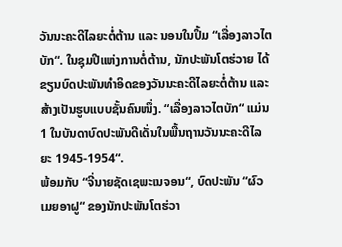ວັນນະຄະດີໄລຍະຕໍ່ຕ້ານ ແລະ ນອນໃນປຶ້ມ “ເລື່ອງລາວໄຕບັກ“. ໃນຊຸມປີແຫ່ງການຕໍ່ຕ້ານ, ນັກປະພັນໂຕຮ່ວາຍ ໄດ້ຂຽນບົດປະພັນທຳອິດຂອງວັນນະຄະດີໄລຍະຕໍ່ຕ້ານ ແລະ ສ້າງເປັນຮູບແບບຊັ້ນຄົນໜຶ່ງ. “ເລື່ອງລາວໄຕບັກ“ ແມ່ນ 1 ໃນບັນດາບົດປະພັນດີເດັ່ນໃນພື້ນຖານວັນນະຄະດີໄລຍະ 1945-1954“.
ພ້ອມກັບ “ຈີ່ນາຍຊັດເຊພະເນຈອນ“, ບົດປະພັນ “ຜົວເມຍອາຝູ“ ຂອງນັກປະພັນໂຕຮ່ວາ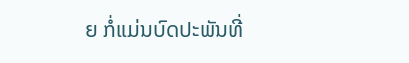ຍ ກໍ່ແມ່ນບົດປະພັນທີ່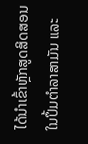ໄດ້ນຳເຂົ້າຫຼັກສູດສິດສອນໃນປຶ້ມຕຳລາສາມັນ ແລະ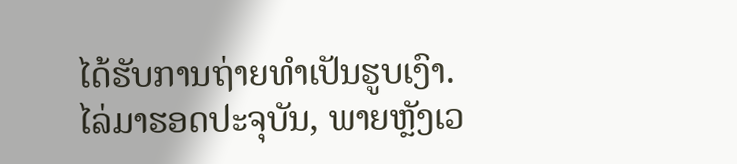ໄດ້ຮັບການຖ່າຍທຳເປັນຮູບເງົາ.
ໄລ່ມາຮອດປະຈຸບັນ, ພາຍຫຼັງເວ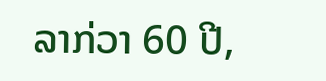ລາກ່ວາ 60 ປີ,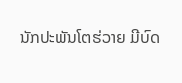ນັກປະພັນໂຕຮ່ວາຍ ມີບົດ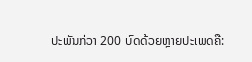ປະພັນກ່ວາ 200 ບົດດ້ວຍຫຼາຍປະເພດຄື: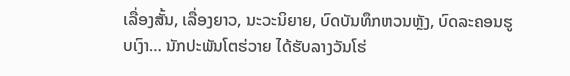ເລື່ອງສັ້ນ, ເລື່ອງຍາວ, ນະວະນິຍາຍ, ບົດບັນທຶກຫວນຫຼັງ, ບົດລະຄອນຮູບເງົາ… ນັກປະພັນໂຕຮ່ວາຍ ໄດ້ຮັບລາງວັນໂຮ່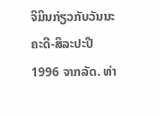ຈິມິນກ່ຽວກັບວັນນະຄະດີ-ສິລະປະປີ 1996 ຈາກລັດ. ທ່າ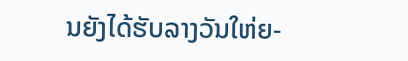ນຍັງໄດ້ຮັບລາງວັນໃຫ່ຍ-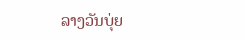ລາງວັນບຸ່ຍ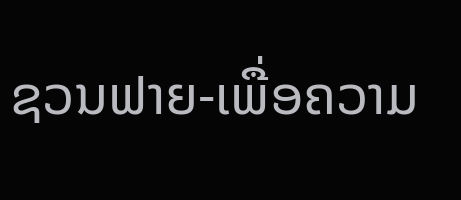ຊວນຟາຍ-ເພື່ອຄວາມ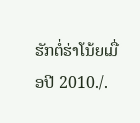ຮັກຕໍ່ຮ່າໂນ້ຍເມື່ອປີ 2010./.